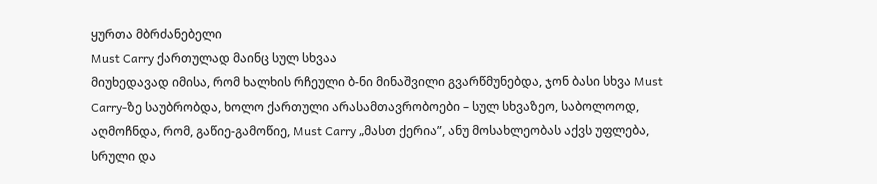ყურთა მბრძანებელი
Must Carry ქართულად მაინც სულ სხვაა
მიუხედავად იმისა, რომ ხალხის რჩეული ბ-ნი მინაშვილი გვარწმუნებდა, ჯონ ბასი სხვა Must Carry-ზე საუბრობდა, ხოლო ქართული არასამთავრობოები – სულ სხვაზეო, საბოლოოდ, აღმოჩნდა, რომ, გაწიე-გამოწიე, Must Carry „მასთ ქერია”, ანუ მოსახლეობას აქვს უფლება, სრული და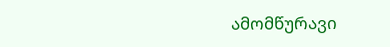ამომწურავი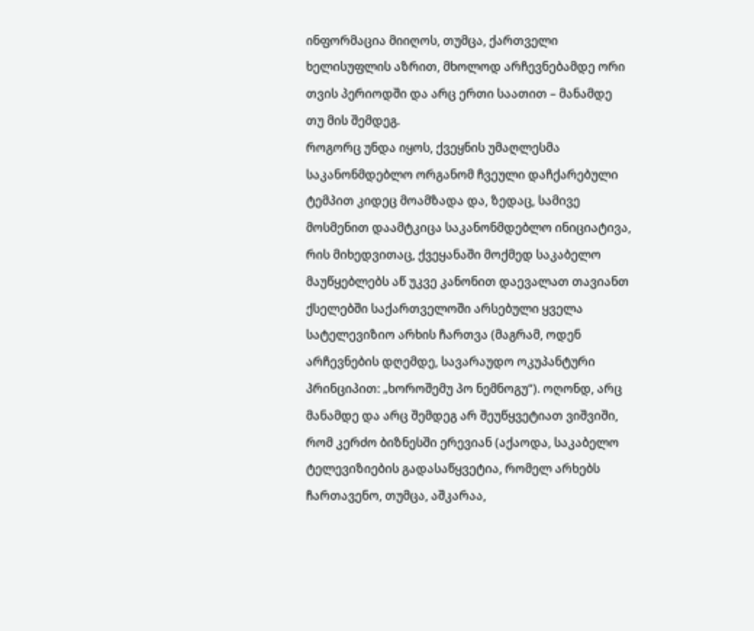ინფორმაცია მიიღოს, თუმცა, ქართველი ხელისუფლის აზრით, მხოლოდ არჩევნებამდე ორი თვის პერიოდში და არც ერთი საათით – მანამდე თუ მის შემდეგ.
როგორც უნდა იყოს, ქვეყნის უმაღლესმა საკანონმდებლო ორგანომ ჩვეული დაჩქარებული ტემპით კიდეც მოამზადა და, ზედაც, სამივე მოსმენით დაამტკიცა საკანონმდებლო ინიციატივა, რის მიხედვითაც, ქვეყანაში მოქმედ საკაბელო მაუწყებლებს აწ უკვე კანონით დაევალათ თავიანთ ქსელებში საქართველოში არსებული ყველა სატელევიზიო არხის ჩართვა (მაგრამ, ოდენ არჩევნების დღემდე, სავარაუდო ოკუპანტური პრინციპით: „ხოროშემუ პო ნემნოგუ“). ოღონდ, არც მანამდე და არც შემდეგ არ შეუწყვეტიათ ვიშვიში, რომ კერძო ბიზნესში ერევიან (აქაოდა, საკაბელო ტელევიზიების გადასაწყვეტია, რომელ არხებს ჩართავენო, თუმცა, აშკარაა,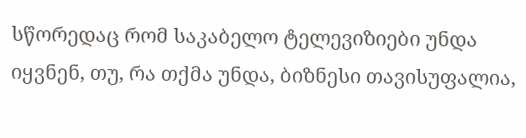სწორედაც რომ საკაბელო ტელევიზიები უნდა იყვნენ, თუ, რა თქმა უნდა, ბიზნესი თავისუფალია,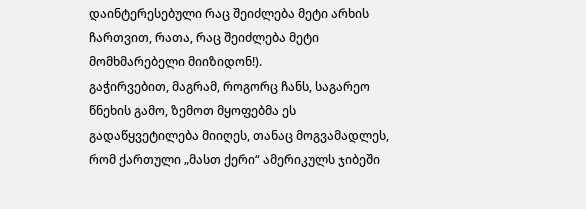დაინტერესებული რაც შეიძლება მეტი არხის ჩართვით, რათა, რაც შეიძლება მეტი მომხმარებელი მიიზიდონ!).
გაჭირვებით, მაგრამ, როგორც ჩანს, საგარეო წნეხის გამო, ზემოთ მყოფებმა ეს გადაწყვეტილება მიიღეს, თანაც მოგვამადლეს, რომ ქართული „მასთ ქერი“ ამერიკულს ჯიბეში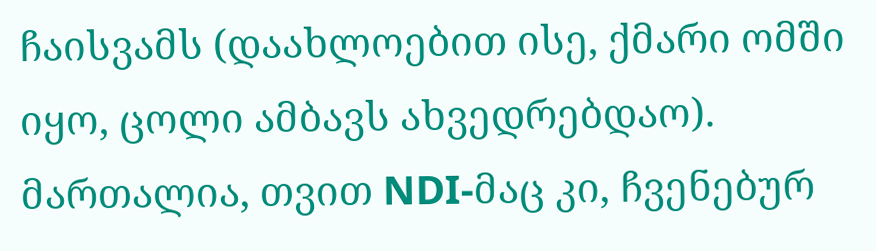ჩაისვამს (დაახლოებით ისე, ქმარი ომში იყო, ცოლი ამბავს ახვედრებდაო). მართალია, თვით NDI-მაც კი, ჩვენებურ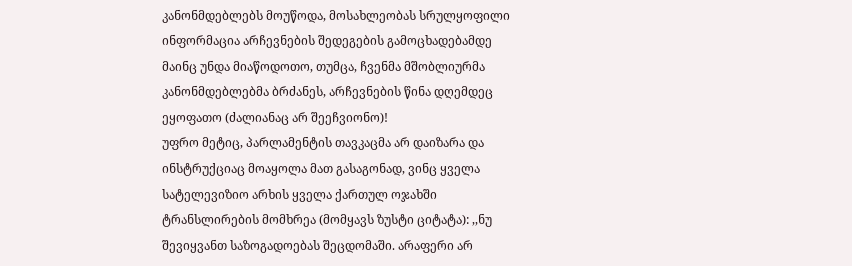კანონმდებლებს მოუწოდა, მოსახლეობას სრულყოფილი ინფორმაცია არჩევნების შედეგების გამოცხადებამდე მაინც უნდა მიაწოდოთო, თუმცა, ჩვენმა მშობლიურმა კანონმდებლებმა ბრძანეს, არჩევნების წინა დღემდეც ეყოფათო (ძალიანაც არ შეეჩვიონო)!
უფრო მეტიც, პარლამენტის თავკაცმა არ დაიზარა და ინსტრუქციაც მოაყოლა მათ გასაგონად, ვინც ყველა სატელევიზიო არხის ყველა ქართულ ოჯახში ტრანსლირების მომხრეა (მომყავს ზუსტი ციტატა): ,,ნუ შევიყვანთ საზოგადოებას შეცდომაში. არაფერი არ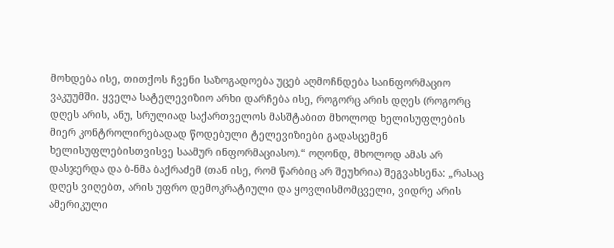მოხდება ისე, თითქოს ჩვენი საზოგადოება უცებ აღმოჩნდება საინფორმაციო ვაკუუმში. ყველა სატელევიზიო არხი დარჩება ისე, როგორც არის დღეს (როგორც დღეს არის, ანუ, სრულიად საქართველოს მასშტაბით მხოლოდ ხელისუფლების მიერ კონტროლირებადად წოდებული ტელევიზიები გადასცემენ ხელისუფლებისთვისვე საამურ ინფორმაციასო).“ ოღონდ, მხოლოდ ამას არ დასჯერდა და ბ-ნმა ბაქრაძემ (თან ისე, რომ წარბიც არ შეუხრია) შეგვახსენა: „რასაც დღეს ვიღებთ, არის უფრო დემოკრატიული და ყოვლისმომცველი, ვიდრე არის ამერიკული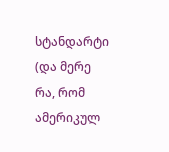სტანდარტი (და მერე რა, რომ ამერიკულ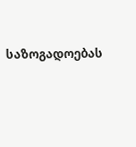საზოგადოებას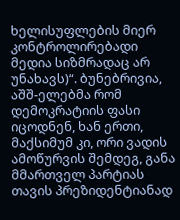ხელისუფლების მიერ კონტროლირებადი მედია სიზმრადაც არ უნახავს)“. ბუნებრივია, აშშ-ელებმა რომ დემოკრატიის ფასი იცოდნენ, ხან ერთი, მაქსიმუმ კი, ორი ვადის ამოწურვის შემდეგ, განა მმართველ პარტიას თავის პრეზიდენტიანად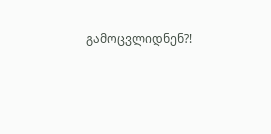გამოცვლიდნენ?!